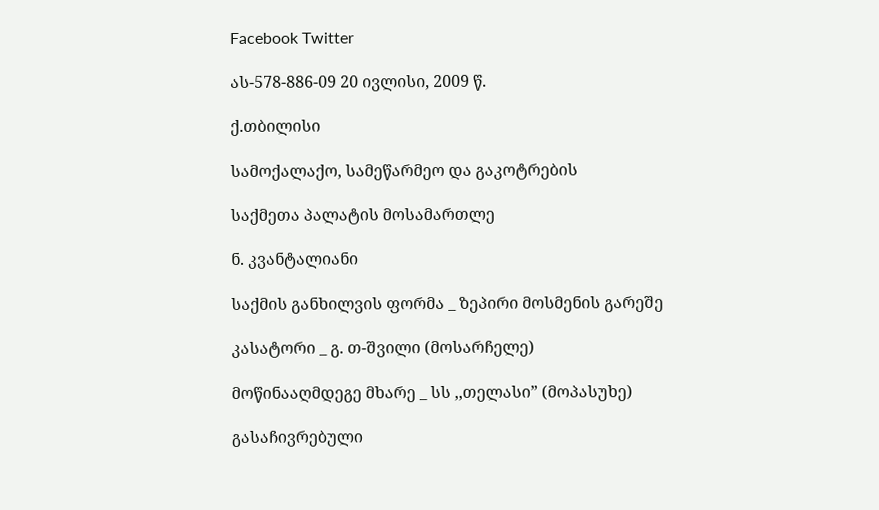Facebook Twitter

ას-578-886-09 20 ივლისი, 2009 წ.

ქ.თბილისი

სამოქალაქო, სამეწარმეო და გაკოტრების

საქმეთა პალატის მოსამართლე

ნ. კვანტალიანი

საქმის განხილვის ფორმა _ ზეპირი მოსმენის გარეშე

კასატორი _ გ. თ-შვილი (მოსარჩელე)

მოწინააღმდეგე მხარე _ სს ,,თელასი” (მოპასუხე)

გასაჩივრებული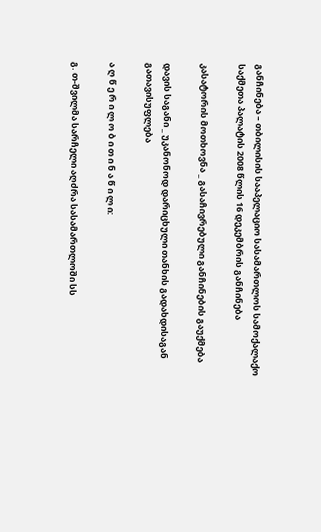განჩინება – თბილისის სააპელაციო სასამართლოს სამოქალაქო საქმეთა პალატის 2008 წლის 16 დეკემბრის განჩინება

კასატორის მოთხოვნა _ გასაჩივრებული განჩინების გაუქმება

დავის საგანი _ უკანონოდ დარიცხული თანხის გადახდისაგან გათავისუფლება

ა ღ წ ე რ ი ლ ო ბ ი თ ი ნ ა წ ი ლ ი:

გ. თ-შვილმა სარჩელი აღძრა სასამართლოში სს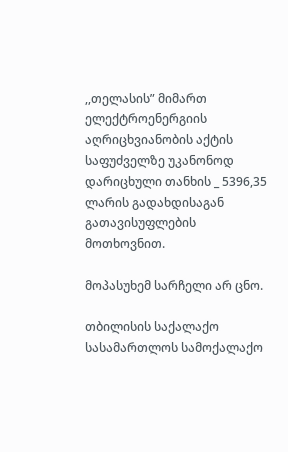,,თელასის” მიმართ ელექტროენერგიის აღრიცხვიანობის აქტის საფუძველზე უკანონოდ დარიცხული თანხის _ 5396,35 ლარის გადახდისაგან გათავისუფლების მოთხოვნით.

მოპასუხემ სარჩელი არ ცნო.

თბილისის საქალაქო სასამართლოს სამოქალაქო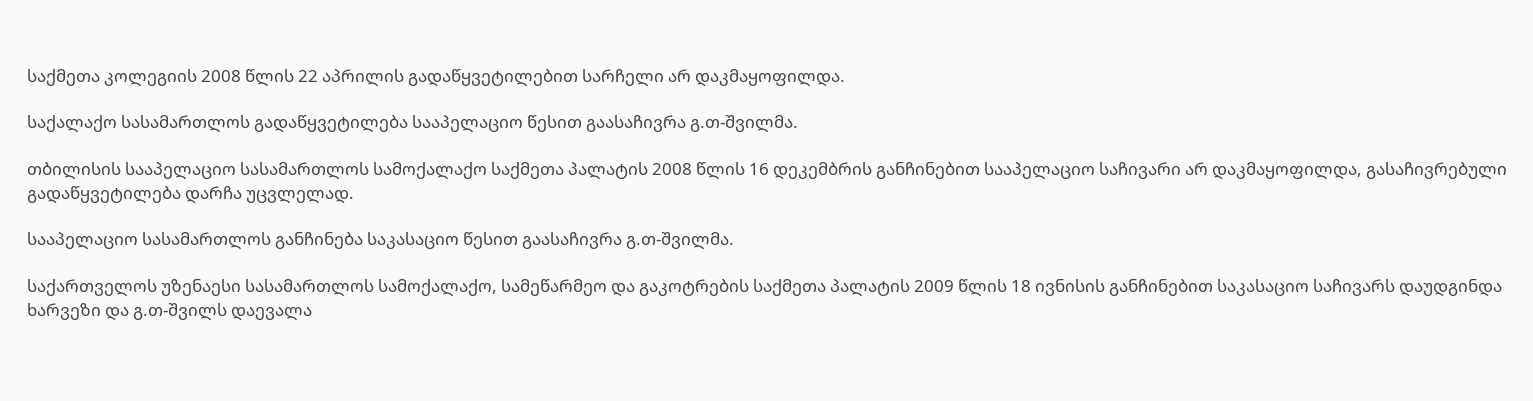საქმეთა კოლეგიის 2008 წლის 22 აპრილის გადაწყვეტილებით სარჩელი არ დაკმაყოფილდა.

საქალაქო სასამართლოს გადაწყვეტილება სააპელაციო წესით გაასაჩივრა გ.თ-შვილმა.

თბილისის სააპელაციო სასამართლოს სამოქალაქო საქმეთა პალატის 2008 წლის 16 დეკემბრის განჩინებით სააპელაციო საჩივარი არ დაკმაყოფილდა, გასაჩივრებული გადაწყვეტილება დარჩა უცვლელად.

სააპელაციო სასამართლოს განჩინება საკასაციო წესით გაასაჩივრა გ.თ-შვილმა.

საქართველოს უზენაესი სასამართლოს სამოქალაქო, სამეწარმეო და გაკოტრების საქმეთა პალატის 2009 წლის 18 ივნისის განჩინებით საკასაციო საჩივარს დაუდგინდა ხარვეზი და გ.თ-შვილს დაევალა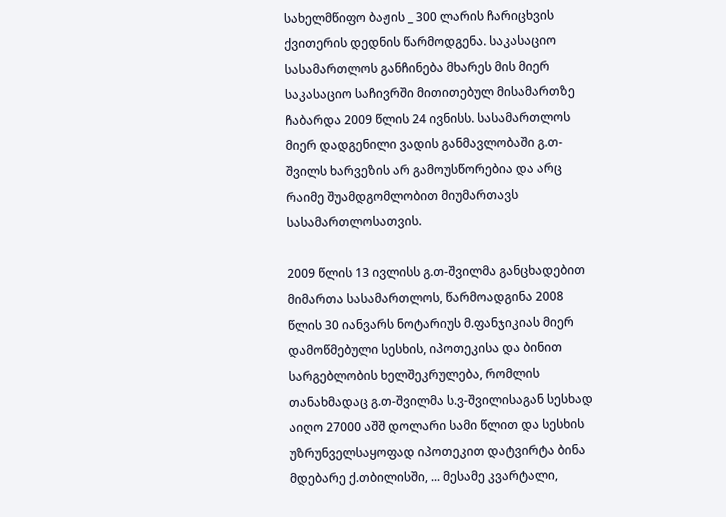სახელმწიფო ბაჟის _ 300 ლარის ჩარიცხვის ქვითერის დედნის წარმოდგენა. საკასაციო სასამართლოს განჩინება მხარეს მის მიერ საკასაციო საჩივრში მითითებულ მისამართზე ჩაბარდა 2009 წლის 24 ივნისს. სასამართლოს მიერ დადგენილი ვადის განმავლობაში გ.თ-შვილს ხარვეზის არ გამოუსწორებია და არც რაიმე შუამდგომლობით მიუმართავს სასამართლოსათვის.

2009 წლის 13 ივლისს გ.თ-შვილმა განცხადებით მიმართა სასამართლოს, წარმოადგინა 2008 წლის 30 იანვარს ნოტარიუს მ.ფანჯიკიას მიერ დამოწმებული სესხის, იპოთეკისა და ბინით სარგებლობის ხელშეკრულება, რომლის თანახმადაც გ.თ-შვილმა ს.ვ-შვილისაგან სესხად აიღო 27000 აშშ დოლარი სამი წლით და სესხის უზრუნველსაყოფად იპოთეკით დატვირტა ბინა მდებარე ქ.თბილისში, ... მესამე კვარტალი,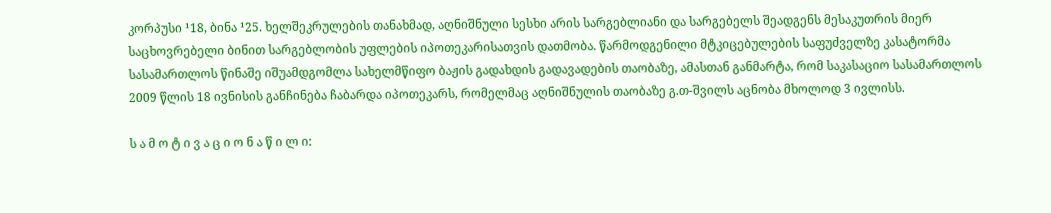კორპუსი ¹18, ბინა ¹25. ხელშეკრულების თანახმად, აღნიშნული სესხი არის სარგებლიანი და სარგებელს შეადგენს მესაკუთრის მიერ საცხოვრებელი ბინით სარგებლობის უფლების იპოთეკარისათვის დათმობა. წარმოდგენილი მტკიცებულების საფუძველზე კასატორმა სასამართლოს წინაშე იშუამდგომლა სახელმწიფო ბაჟის გადახდის გადავადების თაობაზე, ამასთან განმარტა, რომ საკასაციო სასამართლოს 2009 წლის 18 ივნისის განჩინება ჩაბარდა იპოთეკარს, რომელმაც აღნიშნულის თაობაზე გ.თ-შვილს აცნობა მხოლოდ 3 ივლისს.

ს ა მ ო ტ ი ვ ა ც ი ო ნ ა წ ი ლ ი: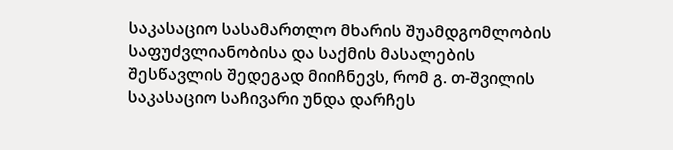საკასაციო სასამართლო მხარის შუამდგომლობის საფუძვლიანობისა და საქმის მასალების შესწავლის შედეგად მიიჩნევს, რომ გ. თ-შვილის საკასაციო საჩივარი უნდა დარჩეს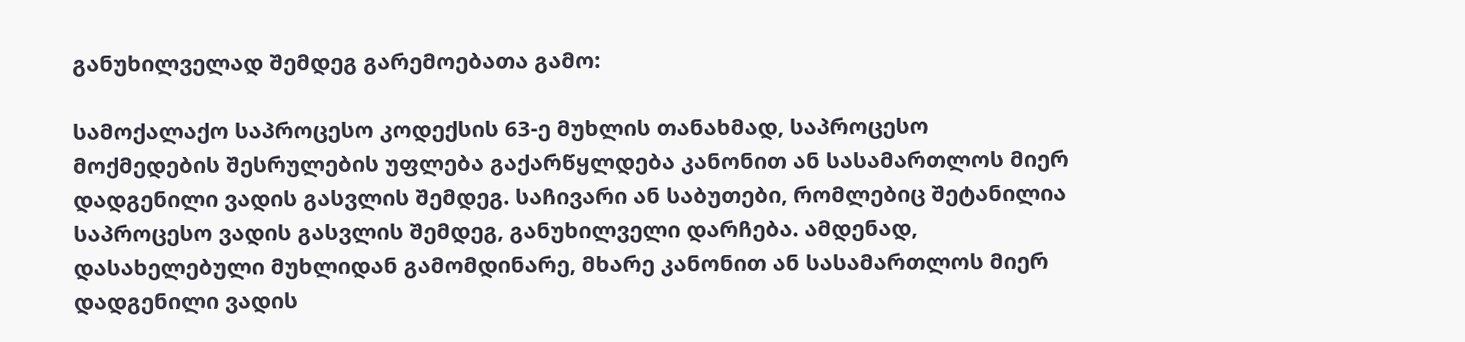განუხილველად შემდეგ გარემოებათა გამო:

სამოქალაქო საპროცესო კოდექსის 63-ე მუხლის თანახმად, საპროცესო მოქმედების შესრულების უფლება გაქარწყლდება კანონით ან სასამართლოს მიერ დადგენილი ვადის გასვლის შემდეგ. საჩივარი ან საბუთები, რომლებიც შეტანილია საპროცესო ვადის გასვლის შემდეგ, განუხილველი დარჩება. ამდენად, დასახელებული მუხლიდან გამომდინარე, მხარე კანონით ან სასამართლოს მიერ დადგენილი ვადის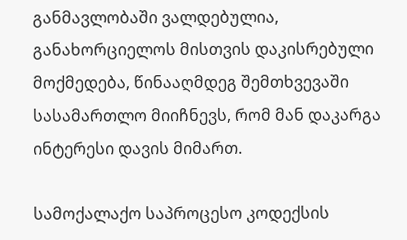განმავლობაში ვალდებულია, განახორციელოს მისთვის დაკისრებული მოქმედება, წინააღმდეგ შემთხვევაში სასამართლო მიიჩნევს, რომ მან დაკარგა ინტერესი დავის მიმართ.

სამოქალაქო საპროცესო კოდექსის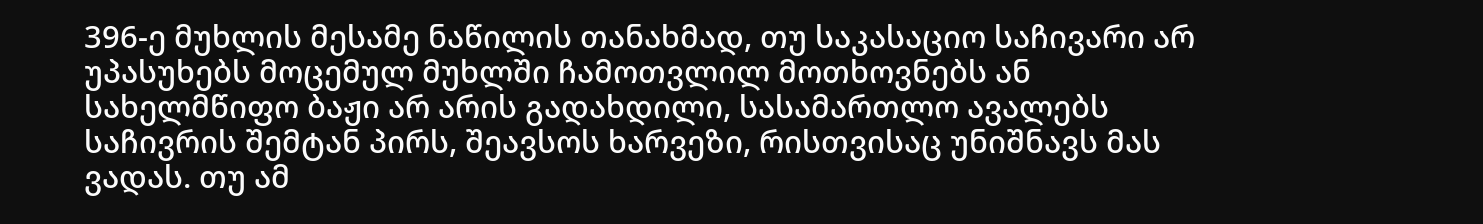396-ე მუხლის მესამე ნაწილის თანახმად, თუ საკასაციო საჩივარი არ უპასუხებს მოცემულ მუხლში ჩამოთვლილ მოთხოვნებს ან სახელმწიფო ბაჟი არ არის გადახდილი, სასამართლო ავალებს საჩივრის შემტან პირს, შეავსოს ხარვეზი, რისთვისაც უნიშნავს მას ვადას. თუ ამ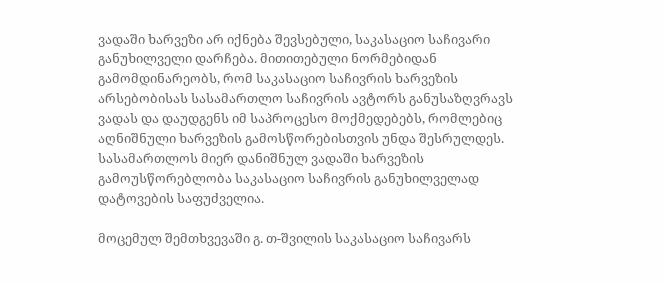ვადაში ხარვეზი არ იქნება შევსებული, საკასაციო საჩივარი განუხილველი დარჩება. მითითებული ნორმებიდან გამომდინარეობს, რომ საკასაციო საჩივრის ხარვეზის არსებობისას სასამართლო საჩივრის ავტორს განუსაზღვრავს ვადას და დაუდგენს იმ საპროცესო მოქმედებებს, რომლებიც აღნიშნული ხარვეზის გამოსწორებისთვის უნდა შესრულდეს. სასამართლოს მიერ დანიშნულ ვადაში ხარვეზის გამოუსწორებლობა საკასაციო საჩივრის განუხილველად დატოვების საფუძველია.

მოცემულ შემთხვევაში გ. თ-შვილის საკასაციო საჩივარს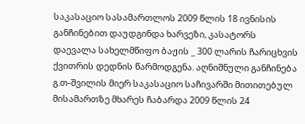საკასაციო სასამართლოს 2009 წლის 18 ივნისის განჩინებით დაუდგინდა ხარვეზი, კასატორს დაევალა სახელმწიფო ბაჟის _ 300 ლარის ჩარიცხვის ქვითრის დედნის წარმოდგენა. აღნიშნული განჩინება გ.თ-შვილის მიერ საკასაციო საჩივარში მითითებულ მისამართზე მხარეს ჩაბარდა 2009 წლის 24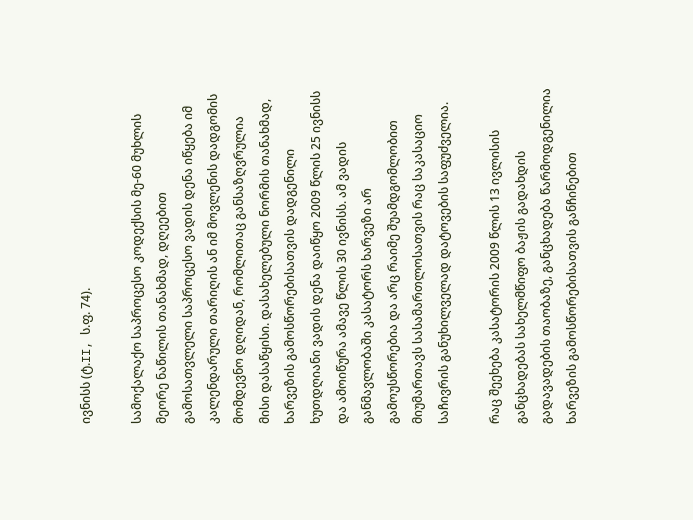ივნისს (ტ.II, ს.ფ. 74).

სამოქალაქო საპროცესო კოდექსის მე-60 მუხლის მეორე ნაწილის თანახმად, დღეებით გამოსათვლელი საპროცესო ვადის დენა იწყება იმ კალენდარული თარიღის ან იმ მოვლენის დადგომის მომდევნო დღიდან, რომლითაც განსაზღვრულია მისი დასაწყისი. დასახელებული ნორმის თანახმად, ხარვეზის გამოსწორებისათვის დადგენილი ხუთდღიანი ვადის დენა დაიწყო 2009 წლის 25 ივნისს და ამოიწურა ამავე წლის 30 ივნისს. ამ ვადის განმავლობაში კასატორს ხარვეზი არ გამოუსწორებია და არც რაიმე შუამდგომლობით მიუმართავს სასამართლოსათვის რაც საკასაციო საჩივრის განუხილველად დატოვების საფუძველია.

რაც შეეხება კასატორის 2009 წლის 13 ივლისის განცხადებას სახელმწიფო ბაჟის გადახდის გადავადების თაობაზე, განცხადება წარმოდგენილია ხარვეზის გამოსწორებისათვის განჩინებით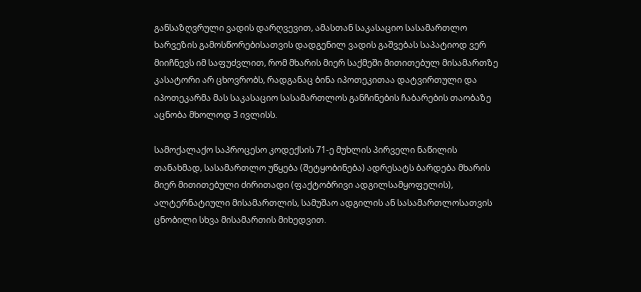განსაზღვრული ვადის დარღვევით, ამასთან საკასაციო სასამართლო ხარვეზის გამოსწორებისათვის დადგენილ ვადის გაშვებას საპატიოდ ვერ მიიჩნევს იმ საფუძვლით, რომ მხარის მიერ საქმეში მითითებულ მისამართზე კასატორი არ ცხოვრობს, რადგანაც ბინა იპოთეკითაა დატვირთული და იპოთეკარმა მას საკასაციო სასამართლოს განჩინების ჩაბარების თაობაზე აცნობა მხოლოდ 3 ივლისს.

სამოქალაქო საპროცესო კოდექსის 71-ე მუხლის პირველი ნაწილის თანახმად, სასამართლო უწყება (შეტყობინება) ადრესატს ბარდება მხარის მიერ მითითებული ძირითადი (ფაქტობრივი ადგილსამყოფელის), ალტერნატიული მისამართლის, სამუშაო ადგილის ან სასამართლოსათვის ცნობილი სხვა მისამართის მიხედვით.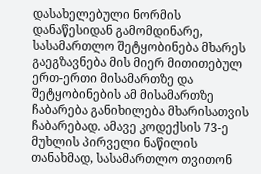დასახელებული ნორმის დანაწესიდან გამომდინარე, სასამართლო შეტყობინება მხარეს გაეგზავნება მის მიერ მითითებულ ერთ-ერთი მისამართზე და შეტყობინების ამ მისამართზე ჩაბარება განიხილება მხარისათვის ჩაბარებად. ამავე კოდექსის 73-ე მუხლის პირველი ნაწილის თანახმად, სასამართლო თვითონ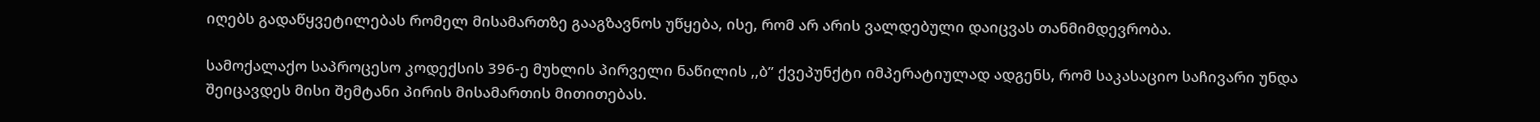იღებს გადაწყვეტილებას რომელ მისამართზე გააგზავნოს უწყება, ისე, რომ არ არის ვალდებული დაიცვას თანმიმდევრობა.

სამოქალაქო საპროცესო კოდექსის 396-ე მუხლის პირველი ნაწილის ,,ბ” ქვეპუნქტი იმპერატიულად ადგენს, რომ საკასაციო საჩივარი უნდა შეიცავდეს მისი შემტანი პირის მისამართის მითითებას.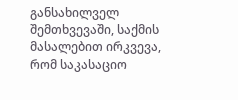განსახილველ შემთხვევაში, საქმის მასალებით ირკვევა, რომ საკასაციო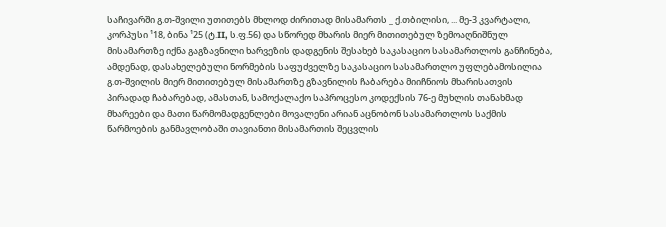საჩივარში გ.თ-შვილი უთითებს მხლოდ ძირითად მისამართს _ ქ.თბილისი, ... მე-3 კვარტალი, კორპუსი ¹18, ბინა ¹25 (ტ.II, ს.ფ.56) და სწორედ მხარის მიერ მითითებულ ზემოაღნიშნულ მისამართზე იქნა გაგზავნილი ხარვეზის დადგენის შესახებ საკასაციო სასამართლოს განჩინება, ამდენად, დასახელებული ნორმების საფუძველზე საკასაციო სასამართლო უფლებამოსილია გ.თ-შვილის მიერ მითითებულ მისამართზე გზავნილის ჩაბარება მიიჩნიოს მხარისათვის პირადად ჩაბარებად, ამასთან, სამოქალაქო საპროცესო კოდექსის 76-ე მუხლის თანახმად მხარეები და მათი წარმომადგენლები მოვალენი არიან აცნობონ სასამართლოს საქმის წარმოების განმავლობაში თავიანთი მისამართის შეცვლის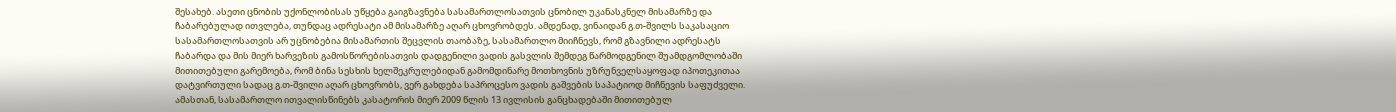შესახებ. ასეთი ცნობის უქონლობისას უწყება გაიგზავნება სასამართლოსათვის ცნობილ უკანასკნელ მისამარზე და ჩაბარებულად ითვლება, თუნდაც ადრესატი ამ მისამარზე აღარ ცხოვრობდეს. ამდენად, ვინაიდან გ.თ-შვილს საკასაციო სასამართლოსათვის არ უცნობებია მისამართის შეცვლის თაობაზე, სასამართლო მიიჩნევს, რომ გზავნილი ადრესატს ჩაბარდა და მის მიერ ხარვეზის გამოსწორებისათვის დადგენილი ვადის გასვლის შემდეგ წარმოდგენილ შუამდგომლობაში მითითებული გარემოება, რომ ბინა სესხის ხელშეკრულებიდან გამომდინარე მოთხოვნის უზრუნველსაყოფად იპოთეკითაა დატვირთული სადაც გ.თ-შვილი აღარ ცხოვრობს, ვერ გახდება საპროცესო ვადის გაშვების საპატიოდ მიჩნევის საფუძველი. ამასთან, სასამართლო ითვალისწინებს კასატორის მიერ 2009 წლის 13 ივლისის განცხადებაში მითითებულ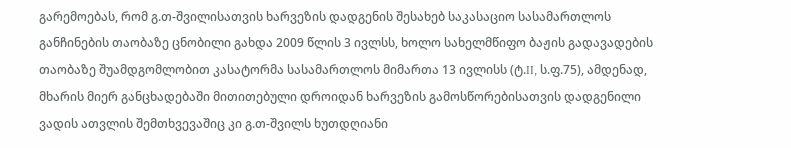გარემოებას, რომ გ.თ-შვილისათვის ხარვეზის დადგენის შესახებ საკასაციო სასამართლოს განჩინების თაობაზე ცნობილი გახდა 2009 წლის 3 ივლსს, ხოლო სახელმწიფო ბაჟის გადავადების თაობაზე შუამდგომლობით კასატორმა სასამართლოს მიმართა 13 ივლისს (ტ.II, ს.ფ.75), ამდენად, მხარის მიერ განცხადებაში მითითებული დროიდან ხარვეზის გამოსწორებისათვის დადგენილი ვადის ათვლის შემთხვევაშიც კი გ.თ-შვილს ხუთდღიანი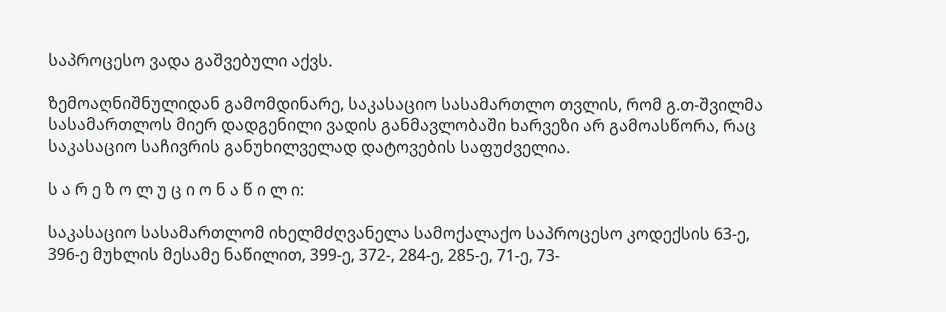საპროცესო ვადა გაშვებული აქვს.

ზემოაღნიშნულიდან გამომდინარე, საკასაციო სასამართლო თვლის, რომ გ.თ-შვილმა სასამართლოს მიერ დადგენილი ვადის განმავლობაში ხარვეზი არ გამოასწორა, რაც საკასაციო საჩივრის განუხილველად დატოვების საფუძველია.

ს ა რ ე ზ ო ლ უ ც ი ო ნ ა წ ი ლ ი:

საკასაციო სასამართლომ იხელმძღვანელა სამოქალაქო საპროცესო კოდექსის 63-ე, 396-ე მუხლის მესამე ნაწილით, 399-ე, 372-, 284-ე, 285-ე, 71-ე, 73-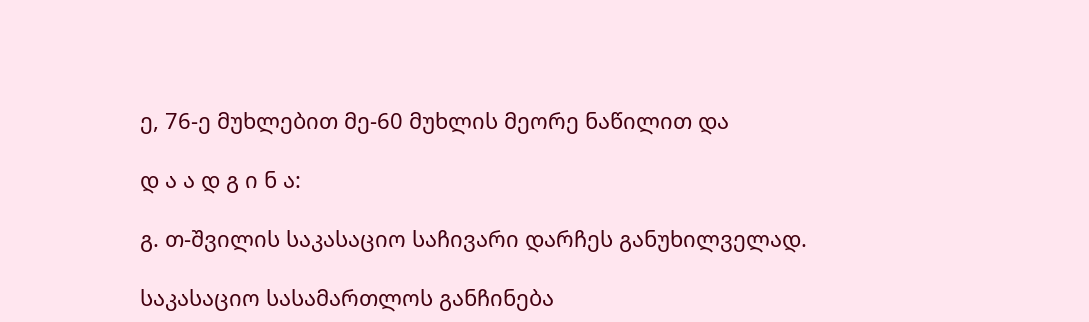ე, 76-ე მუხლებით მე-60 მუხლის მეორე ნაწილით და

დ ა ა დ გ ი ნ ა:

გ. თ-შვილის საკასაციო საჩივარი დარჩეს განუხილველად.

საკასაციო სასამართლოს განჩინება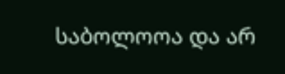საბოლოოა და არ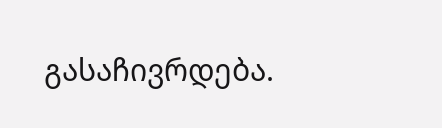გასაჩივრდება.